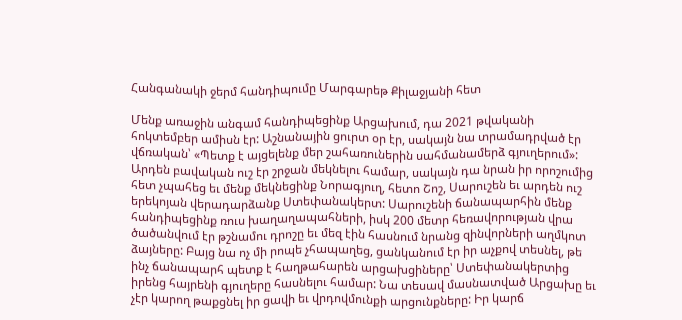Հանգանակի ջերմ հանդիպումը Մարգարեթ Քիլաջյանի հետ

Մենք առաջին անգամ հանդիպեցինք Արցախում, դա 2021 թվականի հոկտեմբեր ամիսն էր: Աշնանային ցուրտ օր էր, սակայն նա տրամադրված էր վճռական՝ «Պետք է այցելենք մեր շահառուներին սահմանամերձ գյուղերում»: Արդեն բավական ուշ էր շրջան մեկնելու համար, սակայն դա նրան իր որոշումից հետ չպահեց եւ մենք մեկնեցինք Նորագյուղ, հետո Շոշ, Սարուշեն եւ արդեն ուշ երեկոյան վերադարձանք Ստեփանակերտ: Սարուշենի ճանապարհին մենք հանդիպեցինք ռուս խաղաղապահների, իսկ 200 մետր հեռավորության վրա ծածանվում էր թշնամու դրոշը եւ մեզ էին հասնում նրանց զինվորների աղմկոտ ձայները: Բայց նա ոչ մի րոպե չհապաղեց, ցանկանում էր իր աչքով տեսնել, թե ինչ ճանապարհ պետք է հաղթահարեն արցախցիները՝ Ստեփանակերտից իրենց հայրենի գյուղերը հասնելու համար: Նա տեսավ մասնատված Արցախը եւ չէր կարող թաքցնել իր ցավի եւ վրդովմունքի արցունքները: Իր կարճ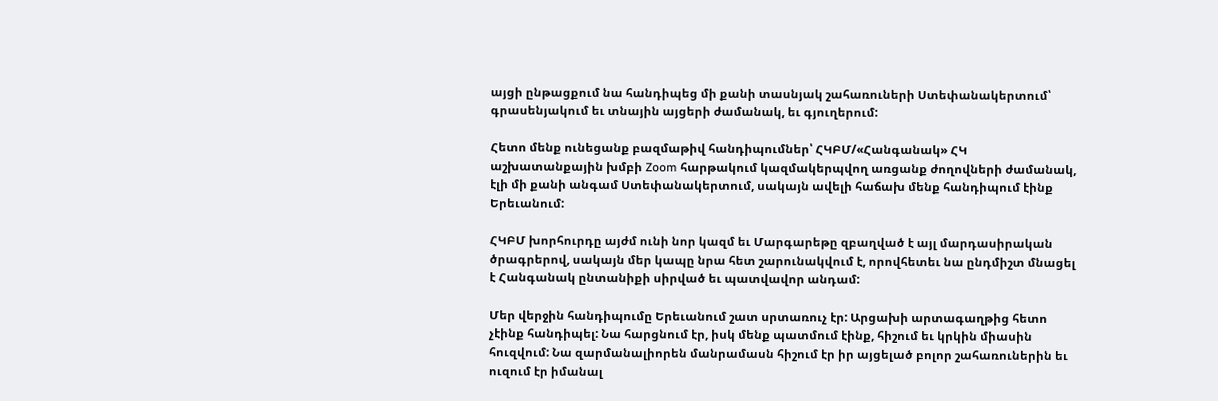այցի ընթացքում նա հանդիպեց մի քանի տասնյակ շահառուների Ստեփանակերտում՝ գրասենյակում եւ տնային այցերի ժամանակ, եւ գյուղերում:

Հետո մենք ունեցանք բազմաթիվ հանդիպումներ՝ ՀԿԲՄ/«Հանգանակ» ՀԿ աշխատանքային խմբի Zoom հարթակում կազմակերպվող առցանք ժողովների ժամանակ, էլի մի քանի անգամ Ստեփանակերտում, սակայն ավելի հաճախ մենք հանդիպում էինք Երեւանում:

ՀԿԲՄ խորհուրդը այժմ ունի նոր կազմ եւ Մարգարեթը զբաղված է այլ մարդասիրական ծրագրերով, սակայն մեր կապը նրա հետ շարունակվում է, որովհետեւ նա ընդմիշտ մնացել է Հանգանակ ընտանիքի սիրված եւ պատվավոր անդամ:

Մեր վերջին հանդիպումը Երեւանում շատ սրտառուչ էր: Արցախի արտագաղթից հետո չէինք հանդիպել: Նա հարցնում էր, իսկ մենք պատմում էինք, հիշում եւ կրկին միասին հուզվում: Նա զարմանալիորեն մանրամասն հիշում էր իր այցելած բոլոր շահառուներին եւ ուզում էր իմանալ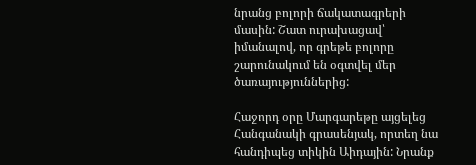նրանց բոլորի ճակատագրերի մասին: Շատ ուրախացավ՝ իմանալով, որ գրեթե բոլորը շարունակում են օգտվել մեր ծառայություններից:

Հաջորդ օրը Մարգարեթը այցելեց Հանգանակի գրասենյակ, որտեղ նա հանդիպեց տիկին Աիդային: Նրանք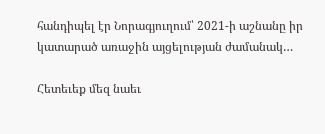հանդիպել էր Նորագյուղում՝ 2021-ի աշնանը իր կատարած առաջին այցելության ժամանակ…

Հետեւեք մեզ նաեւ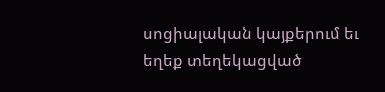սոցիալական կայքերում եւ եղեք տեղեկացված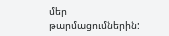մեր թարմացումներին: